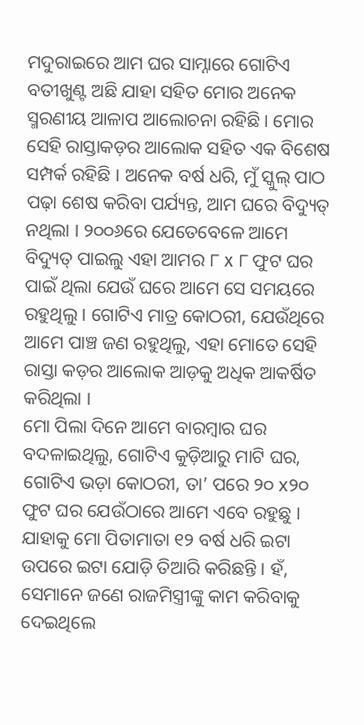ମଦୁରାଇରେ ଆମ ଘର ସାମ୍ନାରେ ଗୋଟିଏ ବତୀଖୁଣ୍ଟ ଅଛି ଯାହା ସହିତ ମୋର ଅନେକ ସ୍ମରଣୀୟ ଆଳାପ ଆଲୋଚନା ରହିଛି । ମୋର ସେହି ରାସ୍ତାକଡ଼ର ଆଲୋକ ସହିତ ଏକ ବିଶେଷ ସମ୍ପର୍କ ରହିଛି । ଅନେକ ବର୍ଷ ଧରି, ମୁଁ ସ୍କୁଲ୍ ପାଠ ପଢ଼ା ଶେଷ କରିବା ପର୍ଯ୍ୟନ୍ତ, ଆମ ଘରେ ବିଦ୍ୟୁତ୍ ନଥିଲା । ୨୦୦୬ରେ ଯେତେବେଳେ ଆମେ ବିଦ୍ୟୁତ୍ ପାଇଲୁ ଏହା ଆମର ୮ x ୮ ଫୁଟ ଘର ପାଇଁ ଥିଲା ଯେଉଁ ଘରେ ଆମେ ସେ ସମୟରେ ରହୁଥିଲୁ । ଗୋଟିଏ ମାତ୍ର କୋଠରୀ, ଯେଉଁଥିରେ ଆମେ ପାଞ୍ଚ ଜଣ ରହୁଥିଲୁ, ଏହା ମୋତେ ସେହି ରାସ୍ତା କଡ଼ର ଆଲୋକ ଆଡ଼କୁ ଅଧିକ ଆକର୍ଷିତ କରିଥିଲା ।
ମୋ ପିଲା ଦିନେ ଆମେ ବାରମ୍ବାର ଘର ବଦଳାଇଥିଲୁ, ଗୋଟିଏ କୁଡ଼ିଆରୁ ମାଟି ଘର, ଗୋଟିଏ ଭଡ଼ା କୋଠରୀ, ତା’ ପରେ ୨୦ x୨୦ ଫୁଟ ଘର ଯେଉଁଠାରେ ଆମେ ଏବେ ରହୁଛୁ । ଯାହାକୁ ମୋ ପିତାମାତା ୧୨ ବର୍ଷ ଧରି ଇଟା ଉପରେ ଇଟା ଯୋଡ଼ି ତିଆରି କରିଛନ୍ତି । ହଁ, ସେମାନେ ଜଣେ ରାଜମିସ୍ତ୍ରୀଙ୍କୁ କାମ କରିବାକୁ ଦେଇଥିଲେ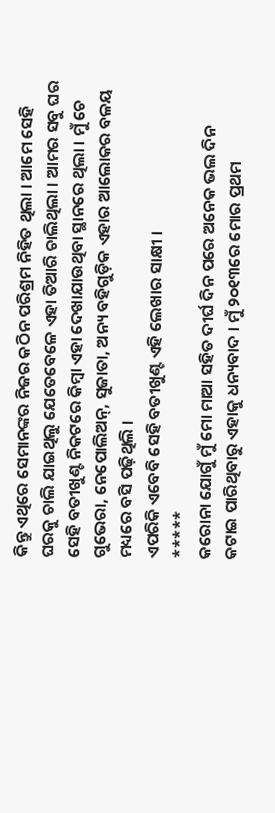କିନ୍ତୁ ଏଥିରେ ସେମାନଙ୍କର ନିଜର କଠିନ ପରିଶ୍ରମ ନିହିତ ଥିଲା । ଆମେ ସେହି ଘରକୁ ଚାଲି ଯାଇଥିଲୁ ଯେତେବେଳେ ଏହା ତିଆରି ଚାଲିଥିଲା । ଆମର ସବୁ ଘର ସେହି ବତୀଖୁଣ୍ଟ ନିକଟରେ କିମ୍ବା ଏହା ଦେଖାଯାଉଥିବା ସ୍ଥାନରେ ଥିଲା । ମୁଁ ଚେ ଗୁଭେରା, ନେପୋଲିଅନ୍, ସୁଜାତା, ଅନ୍ୟ ବହିଗୁଡ଼ିକ ଏହାର ଆଲୋକର ବଳୟ ମଧ୍ୟରେ ବସି ପଢ଼ିଥିଲି ।
ଏପରିକି ଏବେବି ସେହି ବତୀଖୁଣ୍ଟ ଏହି ଲେଖାର ସାକ୍ଷୀ ।
*****
କରୋନା ଯୋଗୁଁ ମୁଁ ମୋ ମାଆ ସହିତ ଦୀର୍ଘ ଦିନ ପରେ ଅନେକ ଭଲ ଦିନ କଟାଇ ପାରିଥିବାରୁ ଏହାକୁ ଧନ୍ୟବାଦ । ମୁଁ ୨୦୧୩ରେ ମୋର ପ୍ରଥମ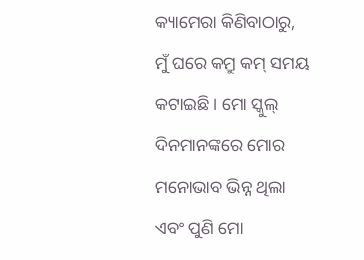କ୍ୟାମେରା କିଣିବାଠାରୁ, ମୁଁ ଘରେ କମ୍ରୁ କମ୍ ସମୟ କଟାଇଛି । ମୋ ସ୍କୁଲ୍ ଦିନମାନଙ୍କରେ ମୋର ମନୋଭାବ ଭିନ୍ନ ଥିଲା ଏବଂ ପୁଣି ମୋ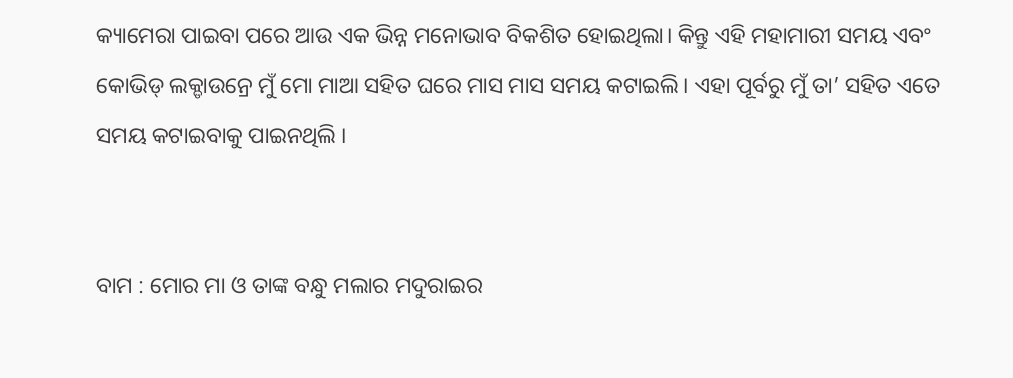କ୍ୟାମେରା ପାଇବା ପରେ ଆଉ ଏକ ଭିନ୍ନ ମନୋଭାବ ବିକଶିତ ହୋଇଥିଲା। କିନ୍ତୁ ଏହି ମହାମାରୀ ସମୟ ଏବଂ କୋଭିଡ୍ ଲକ୍ଡାଉନ୍ରେ ମୁଁ ମୋ ମାଆ ସହିତ ଘରେ ମାସ ମାସ ସମୟ କଟାଇଲି। ଏହା ପୂର୍ବରୁ ମୁଁ ତା’ ସହିତ ଏତେ ସମୟ କଟାଇବାକୁ ପାଇନଥିଲି ।


ବାମ : ମୋର ମା ଓ ତାଙ୍କ ବନ୍ଧୁ ମଲାର ମଦୁରାଇର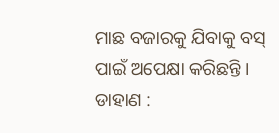ମାଛ ବଜାରକୁ ଯିବାକୁ ବସ୍ ପାଇଁ ଅପେକ୍ଷା କରିଛନ୍ତି । ଡାହାଣ :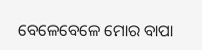ବେଳେବେଳେ ମୋର ବାପା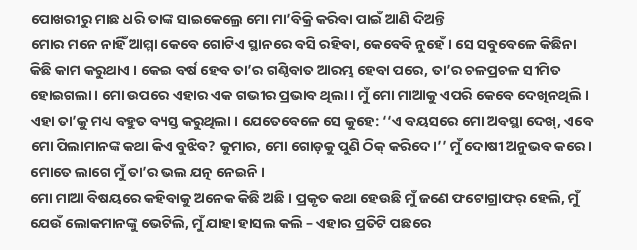ପୋଖରୀରୁ ମାଛ ଧରି ତାଙ୍କ ସାଇକେଲ୍ରେ ମୋ ମା’ବିକ୍ରି କରିବା ପାଇଁ ଆଣି ଦିଅନ୍ତି
ମୋର ମନେ ନାହିଁ ଆମ୍ମା କେବେ ଗୋଟିଏ ସ୍ଥାନରେ ବସି ରହିବା, କେବେବି ନୁହେଁ । ସେ ସବୁବେଳେ କିଛିନା କିଛି କାମ କରୁଥାଏ । କେଇ ବର୍ଷ ହେବ ତା’ର ଗଣ୍ଠିବାତ ଆରମ୍ଭ ହେବା ପରେ, ତା’ର ଚଳପ୍ରଚଳ ସୀମିତ ହୋଇଗଲା । ମୋ ଉପରେ ଏହାର ଏକ ଗଭୀର ପ୍ରଭାବ ଥିଲା । ମୁଁ ମୋ ମାଆକୁ ଏପରି କେବେ ଦେଖିନଥିଲି ।
ଏହା ତା’କୁ ମଧ୍ୟ ବହୁତ ବ୍ୟସ୍ତ କରୁଥିଲା । ଯେତେବେଳେ ସେ କୁହେ: ‘‘ଏ ବୟସରେ ମୋ ଅବସ୍ଥା ଦେଖ୍, ଏବେ ମୋ ପିଲାମାନଙ୍କ କଥା କିଏ ବୁଝିବ? କୁମାର, ମୋ ଗୋଡ଼କୁ ପୁଣି ଠିକ୍ କରିଦେ।’’ ମୁଁ ଦୋଷୀ ଅନୁଭବ କରେ । ମୋତେ ଲାଗେ ମୁଁ ତା’ର ଭଲ ଯତ୍ନ ନେଇନି ।
ମୋ ମାଆ ବିଷୟରେ କହିବାକୁ ଅନେକ କିଛି ଅଛି । ପ୍ରକୃତ କଥା ହେଉଛି ମୁଁ ଜଣେ ଫଟୋଗ୍ରାଫର୍ ହେଲି, ମୁଁ ଯେଉଁ ଲୋକମାନଙ୍କୁ ଭେଟିଲି, ମୁଁ ଯାହା ହାସଲ କଲି – ଏହାର ପ୍ରତିଟି ପଛରେ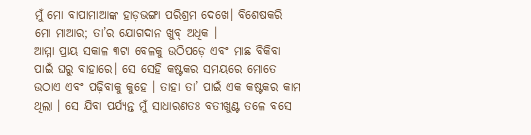ମୁଁ ମୋ ବାପାମାଆଙ୍କ ହାଡ଼ଭଙ୍ଗା ପରିଶ୍ରମ ଦେଖେ। ବିଶେଷକରି ମୋ ମାଆର; ତା’ର ଯୋଗଦାନ ଖୁବ୍ ଅଧିକ ।
ଆମ୍ମା ପ୍ରାୟ ସକାଳ ୩ଟା ବେଳକୁ ଉଠିପଡ଼େ ଏବଂ ମାଛ ବିକିବା ପାଇଁ ଘରୁ ବାହାରେ। ସେ ସେହି କଷ୍ଟକର ସମୟରେ ମୋତେ ଉଠାଏ ଏବଂ ପଢ଼ିବାକୁ କୁହେ । ତାହା ତା’ ପାଇଁ ଏକ କଷ୍ଟକର କାମ ଥିଲା । ସେ ଯିବା ପର୍ଯ୍ୟନ୍ତ ମୁଁ ସାଧାରଣତଃ ବତୀଖୁଣ୍ଟ ତଳେ ବସେ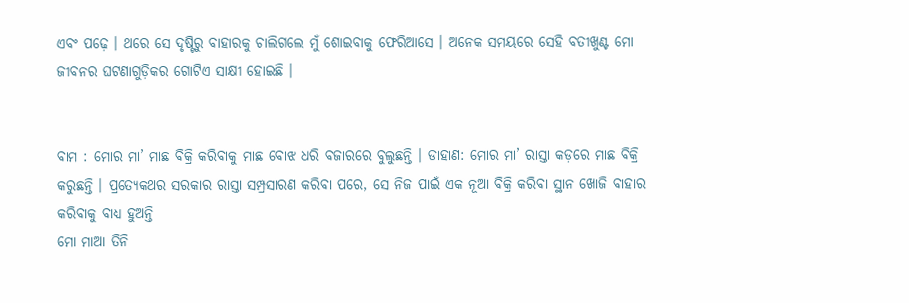ଏବଂ ପଢ଼େ । ଥରେ ସେ ଦୃଷ୍ଟିରୁ ବାହାରକୁ ଚାଲିଗଲେ ମୁଁ ଶୋଇବାକୁ ଫେରିଆସେ । ଅନେକ ସମୟରେ ସେହି ବତୀଖୁଣ୍ଟ ମୋ ଜୀବନର ଘଟଣାଗୁଡ଼ିକର ଗୋଟିଏ ସାକ୍ଷୀ ହୋଇଛି ।


ବାମ : ମୋର ମା’ ମାଛ ବିକ୍ରି କରିବାକୁ ମାଛ ବୋଝ ଧରି ବଜାରରେ ବୁଲୁଛନ୍ତି । ଡାହାଣ: ମୋର ମା’ ରାସ୍ତା କଡ଼ରେ ମାଛ ବିକ୍ରି କରୁଛନ୍ତି । ପ୍ରତ୍ୟେକଥର ସରକାର ରାସ୍ତା ସମ୍ପ୍ରସାରଣ କରିବା ପରେ, ସେ ନିଜ ପାଇଁ ଏକ ନୂଆ ବିକ୍ରି କରିବା ସ୍ଥାନ ଖୋଜି ବାହାର କରିବାକୁ ବାଧ୍ୟ ହୁଅନ୍ତି
ମୋ ମାଆ ତିନି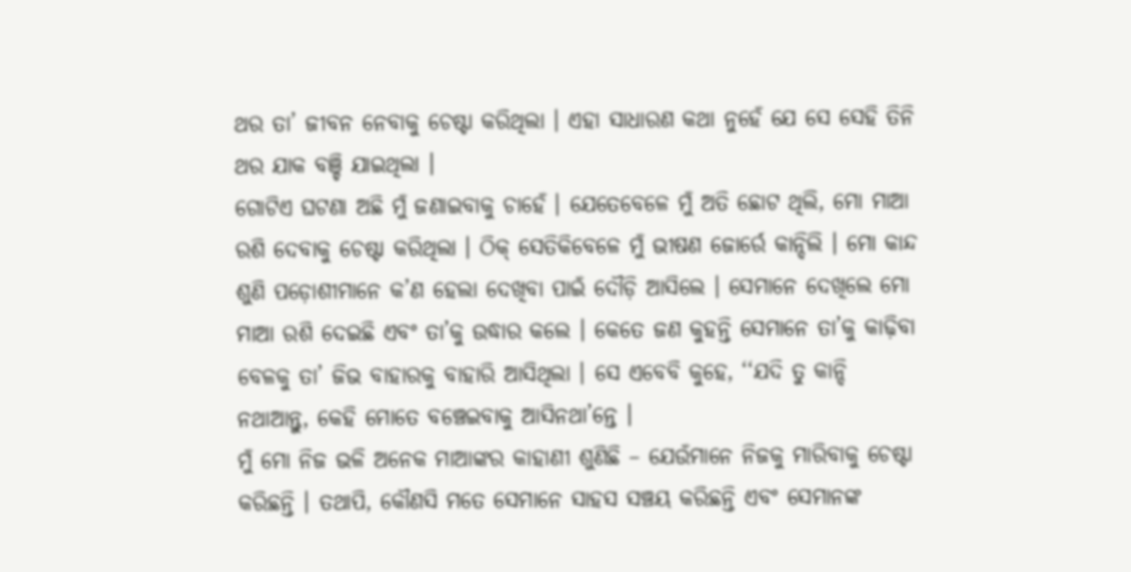ଥର ତା’ ଜୀବନ ନେବାକୁ ଚେଷ୍ଟା କରିଥିଲା । ଏହା ସାଧାରଣ କଥା ନୁହେଁ ଯେ ସେ ସେହି ତିନି ଥର ଯାକ ବଞ୍ଚି ଯାଇଥିଲା ।
ଗୋଟିଏ ଘଟଣା ଅଛି ମୁଁ ଜଣାଇବାକୁ ଚାହେଁ । ଯେତେବେଳେ ମୁଁ ଅତି ଛୋଟ ଥିଲି, ମୋ ମାଆ ରଶି ଦେବାକୁ ଚେଷ୍ଟା କରିଥିଲା । ଠିକ୍ ସେତିକିବେଳେ ମୁଁ ଭୀଷଣ ଜୋର୍ରେ କାନ୍ଦିଲି । ମୋ କାନ୍ଦ ଶୁଣି ପଡ଼ୋଶୀମାନେ କ’ଣ ହେଲା ଦେଖିବା ପାଇଁ ଦୌଡ଼ି ଆସିଲେ । ସେମାନେ ଦେଖିଲେ ମୋ ମାଆ ରଶି ଦେଇଛି ଏବଂ ତା’କୁ ଉଦ୍ଧାର କଲେ । କେତେ ଜଣ କୁହନ୍ତି ସେମାନେ ତା’କୁ କାଢ଼ିବା ବେଳକୁ ତା’ ଜିଭ ବାହାରକୁ ବାହାରି ଆସିଥିଲା । ସେ ଏବେବି କୁହେ, ‘‘ଯଦି ତୁ କାନ୍ଦି ନଥାଆନ୍ତୁ, କେହି ମୋତେ ବଞ୍ଚେଇବାକୁ ଆସିନଥା’ନ୍ତେ ।
ମୁଁ ମୋ ନିଜ ଭଳି ଅନେକ ମାଆଙ୍କର କାହାଣୀ ଶୁଣିଛି – ଯେଉଁମାନେ ନିଜକୁ ମାରିବାକୁ ଚେଷ୍ଟା କରିଛନ୍ତି । ତଥାପି, କୌଣସି ମତେ ସେମାନେ ସାହସ ସଞ୍ଚୟ କରିଛନ୍ତି ଏବଂ ସେମାନଙ୍କ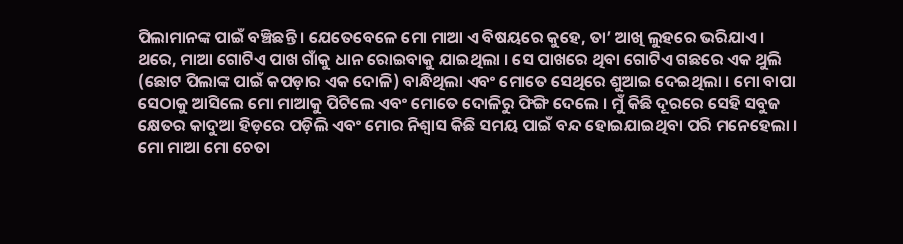ପିଲାମାନଙ୍କ ପାଇଁ ବଞ୍ଚିଛନ୍ତି । ଯେତେବେଳେ ମୋ ମାଆ ଏ ବିଷୟରେ କୁହେ, ତା’ ଆଖି ଲୁହରେ ଭରିଯାଏ ।
ଥରେ, ମାଆ ଗୋଟିଏ ପାଖ ଗାଁକୁ ଧାନ ରୋଇବାକୁ ଯାଇଥିଲା । ସେ ପାଖରେ ଥିବା ଗୋଟିଏ ଗଛରେ ଏକ ଥୁଲି (ଛୋଟ ପିଲାଙ୍କ ପାଇଁ କପଡ଼ାର ଏକ ଦୋଳି) ବାନ୍ଧିଥିଲା ଏବଂ ମୋତେ ସେଥିରେ ଶୁଆଇ ଦେଇଥିଲା । ମୋ ବାପା ସେଠାକୁ ଆସିଲେ ମୋ ମାଆକୁ ପିଟିଲେ ଏବଂ ମୋତେ ଦୋଳିରୁ ଫିଙ୍ଗି ଦେଲେ । ମୁଁ କିଛି ଦୂରରେ ସେହି ସବୁଜ କ୍ଷେତର କାଦୁଆ ହିଡ଼ରେ ପଡ଼ିଲି ଏବଂ ମୋର ନିଶ୍ୱାସ କିଛି ସମୟ ପାଇଁ ବନ୍ଦ ହୋଇଯାଇଥିବା ପରି ମନେହେଲା ।
ମୋ ମାଆ ମୋ ଚେତା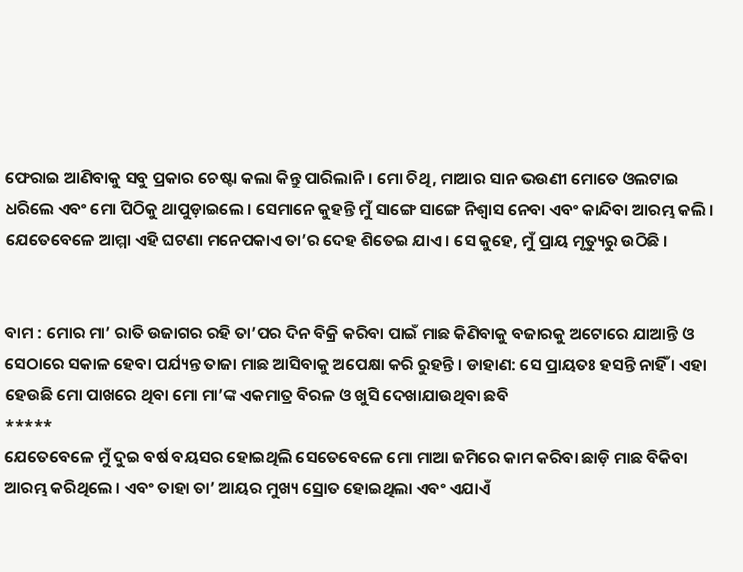ଫେରାଇ ଆଣିବାକୁ ସବୁ ପ୍ରକାର ଚେଷ୍ଟା କଲା କିନ୍ତୁ ପାରିଲାନି । ମୋ ଚିଥି, ମାଆର ସାନ ଭଉଣୀ ମୋତେ ଓଲଟାଇ ଧରିଲେ ଏବଂ ମୋ ପିଠିକୁ ଥାପୁଡ଼ାଇଲେ । ସେମାନେ କୁହନ୍ତି ମୁଁ ସାଙ୍ଗେ ସାଙ୍ଗେ ନିଶ୍ୱାସ ନେବା ଏବଂ କାନ୍ଦିବା ଆରମ୍ଭ କଲି । ଯେତେବେଳେ ଆମ୍ମା ଏହି ଘଟଣା ମନେପକାଏ ତା’ର ଦେହ ଶିତେଇ ଯାଏ । ସେ କୁହେ, ମୁଁ ପ୍ରାୟ ମୃତ୍ୟୁରୁ ଉଠିଛି ।


ବାମ : ମୋର ମା’ ରାତି ଉଜାଗର ରହି ତା’ପର ଦିନ ବିକ୍ରି କରିବା ପାଇଁ ମାଛ କିଣିବାକୁ ବଜାରକୁ ଅଟୋରେ ଯାଆନ୍ତି ଓ ସେଠାରେ ସକାଳ ହେବା ପର୍ଯ୍ୟନ୍ତ ତାଜା ମାଛ ଆସିବାକୁ ଅପେକ୍ଷା କରି ରୁହନ୍ତି । ଡାହାଣ: ସେ ପ୍ରାୟତଃ ହସନ୍ତି ନାହିଁ । ଏହା ହେଉଛି ମୋ ପାଖରେ ଥିବା ମୋ ମା’ଙ୍କ ଏକମାତ୍ର ବିରଳ ଓ ଖୁସି ଦେଖାଯାଉଥିବା ଛବି
*****
ଯେତେବେଳେ ମୁଁ ଦୁଇ ବର୍ଷ ବୟସର ହୋଇଥିଲି ସେତେବେଳେ ମୋ ମାଆ ଜମିରେ କାମ କରିବା ଛାଡ଼ି ମାଛ ବିକିବା ଆରମ୍ଭ କରିଥିଲେ । ଏବଂ ତାହା ତା’ ଆୟର ମୁଖ୍ୟ ସ୍ରୋତ ହୋଇଥିଲା ଏବଂ ଏଯାଏଁ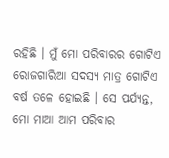ରହିଛି । ମୁଁ ମୋ ପରିବାରର ଗୋଟିଏ ରୋଜଗାରିଆ ସଦସ୍ୟ ମାତ୍ର ଗୋଟିଏ ବର୍ଷ ତଳେ ହୋଇଛି । ସେ ପର୍ଯ୍ୟନ୍ତ, ମୋ ମାଆ ଆମ ପରିବାର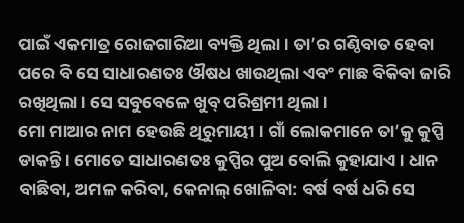ପାଇଁ ଏକମାତ୍ର ରୋଜଗାରିଆ ବ୍ୟକ୍ତି ଥିଲା । ତା’ର ଗଣ୍ଠିବାତ ହେବା ପରେ ବି ସେ ସାଧାରଣତଃ ଔଷଧ ଖାଉଥିଲା ଏବଂ ମାଛ ବିକିବା ଜାରି ରଖିଥିଲା । ସେ ସବୁବେଳେ ଖୁବ୍ ପରିଶ୍ରମୀ ଥିଲା ।
ମୋ ମାଆର ନାମ ହେଉଛି ଥିରୁମାୟୀ । ଗାଁ ଲୋକମାନେ ତା’କୁ କୁପ୍ପି ଡାକନ୍ତି । ମୋତେ ସାଧାରଣତଃ କୁପ୍ପିର ପୁଅ ବୋଲି କୁହାଯାଏ । ଧାନ ବାଛିବା, ଅମଳ କରିବା, କେନାଲ୍ ଖୋଳିବା: ବର୍ଷ ବର୍ଷ ଧରି ସେ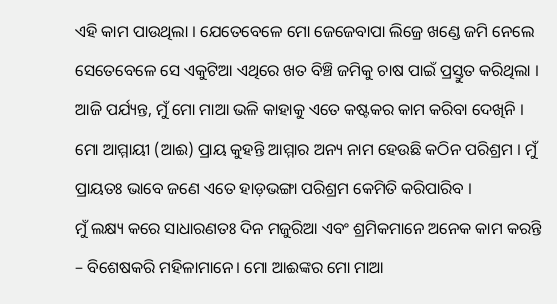ଏହି କାମ ପାଉଥିଲା । ଯେତେବେଳେ ମୋ ଜେଜେବାପା ଲିଜ୍ରେ ଖଣ୍ଡେ ଜମି ନେଲେ ସେତେବେଳେ ସେ ଏକୁଟିଆ ଏଥିରେ ଖତ ବିଞ୍ଚି ଜମିକୁ ଚାଷ ପାଇଁ ପ୍ରସ୍ତୁତ କରିଥିଲା । ଆଜି ପର୍ଯ୍ୟନ୍ତ, ମୁଁ ମୋ ମାଆ ଭଳି କାହାକୁ ଏତେ କଷ୍ଟକର କାମ କରିବା ଦେଖିନି । ମୋ ଆମ୍ମାୟୀ (ଆଈ) ପ୍ରାୟ କୁହନ୍ତି ଆମ୍ମାର ଅନ୍ୟ ନାମ ହେଉଛି କଠିନ ପରିଶ୍ରମ । ମୁଁ ପ୍ରାୟତଃ ଭାବେ ଜଣେ ଏତେ ହାଡ଼ଭଙ୍ଗା ପରିଶ୍ରମ କେମିତି କରିପାରିବ ।
ମୁଁ ଲକ୍ଷ୍ୟ କରେ ସାଧାରଣତଃ ଦିନ ମଜୁରିଆ ଏବଂ ଶ୍ରମିକମାନେ ଅନେକ କାମ କରନ୍ତି – ବିଶେଷକରି ମହିଳାମାନେ। ମୋ ଆଈଙ୍କର ମୋ ମାଆ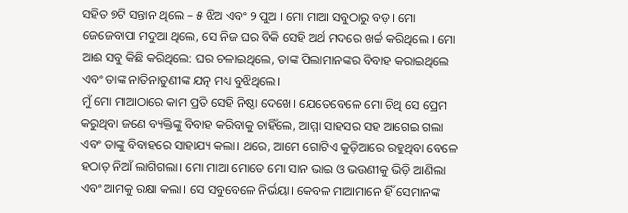ସହିତ ୭ଟି ସନ୍ତାନ ଥିଲେ – ୫ ଝିଅ ଏବଂ ୨ ପୁଅ । ମୋ ମାଆ ସବୁଠାରୁ ବଡ଼। ମୋ ଜେଜେବାପା ମଦୁଆ ଥିଲେ, ସେ ନିଜ ଘର ବିକି ସେହି ଅର୍ଥ ମଦରେ ଖର୍ଚ୍ଚ କରିଥିଲେ । ମୋ ଆଈ ସବୁ କିଛି କରିଥିଲେ: ଘର ଚଳାଇଥିଲେ, ତାଙ୍କ ପିଲାମାନଙ୍କର ବିବାହ କରାଇଥିଲେ ଏବଂ ତାଙ୍କ ନାତିନାତୁଣୀଙ୍କ ଯତ୍ନ ମଧ୍ୟ ବୁଝିଥିଲେ।
ମୁଁ ମୋ ମାଆଠାରେ କାମ ପ୍ରତି ସେହି ନିଷ୍ଠା ଦେଖେ। ଯେତେବେଳେ ମୋ ଚିଥି ସେ ପ୍ରେମ କରୁଥିବା ଜଣେ ବ୍ୟକ୍ତିଙ୍କୁ ବିବାହ କରିବାକୁ ଚାହିଁଲେ, ଆମ୍ମା ସାହସର ସହ ଆଗେଇ ଗଲା ଏବଂ ତାଙ୍କୁ ବିବାହରେ ସାହାଯ୍ୟ କଲା। ଥରେ, ଆମେ ଗୋଟିଏ କୁଡ଼ିଆରେ ରହୁଥିବା ବେଳେ ହଠାତ୍ ନିଆଁ ଲାଗିଗଲା। ମୋ ମାଆ ମୋତେ ମୋ ସାନ ଭାଇ ଓ ଭଉଣୀକୁ ଭିଡ଼ି ଆଣିଲା ଏବଂ ଆମକୁ ରକ୍ଷା କଲା। ସେ ସବୁବେଳେ ନିର୍ଭୟା। କେବଳ ମାଆମାନେ ହିଁ ସେମାନଙ୍କ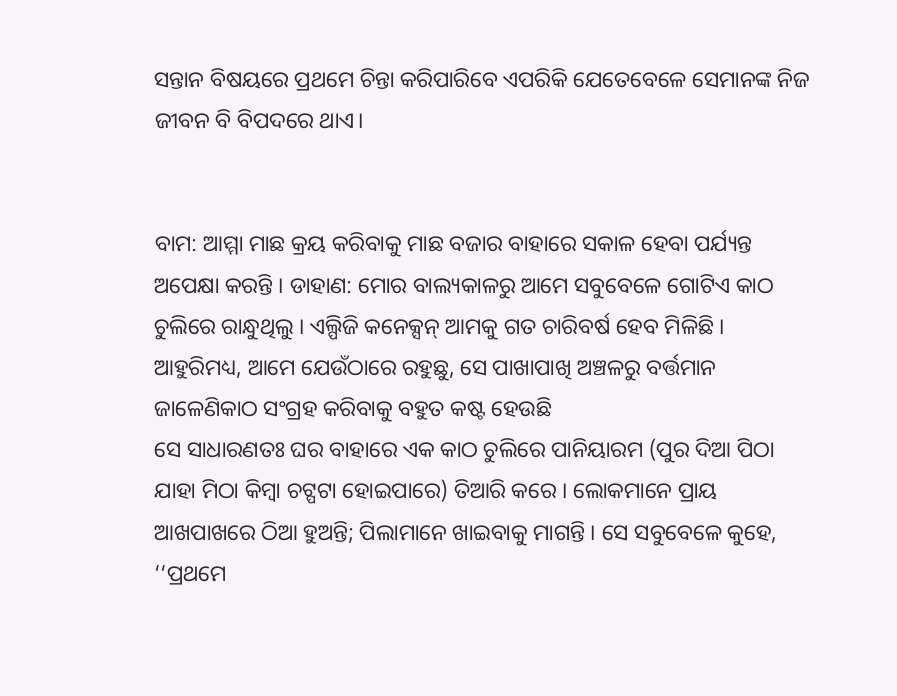ସନ୍ତାନ ବିଷୟରେ ପ୍ରଥମେ ଚିନ୍ତା କରିପାରିବେ ଏପରିକି ଯେତେବେଳେ ସେମାନଙ୍କ ନିଜ ଜୀବନ ବି ବିପଦରେ ଥାଏ।


ବାମ: ଆମ୍ମା ମାଛ କ୍ରୟ କରିବାକୁ ମାଛ ବଜାର ବାହାରେ ସକାଳ ହେବା ପର୍ଯ୍ୟନ୍ତ ଅପେକ୍ଷା କରନ୍ତି । ଡାହାଣ: ମୋର ବାଲ୍ୟକାଳରୁ ଆମେ ସବୁବେଳେ ଗୋଟିଏ କାଠ ଚୁଲିରେ ରାନ୍ଧୁଥିଲୁ । ଏଲ୍ପିଜି କନେକ୍ସନ୍ ଆମକୁ ଗତ ଚାରିବର୍ଷ ହେବ ମିଳିଛି । ଆହୁରିମଧ୍ୟ, ଆମେ ଯେଉଁଠାରେ ରହୁଛୁ, ସେ ପାଖାପାଖି ଅଞ୍ଚଳରୁ ବର୍ତ୍ତମାନ ଜାଳେଣିକାଠ ସଂଗ୍ରହ କରିବାକୁ ବହୁତ କଷ୍ଟ ହେଉଛି
ସେ ସାଧାରଣତଃ ଘର ବାହାରେ ଏକ କାଠ ଚୁଲିରେ ପାନିୟାରମ (ପୁର ଦିଆ ପିଠା ଯାହା ମିଠା କିମ୍ବା ଚଟ୍ପଟା ହୋଇପାରେ) ତିଆରି କରେ । ଲୋକମାନେ ପ୍ରାୟ ଆଖପାଖରେ ଠିଆ ହୁଅନ୍ତି; ପିଲାମାନେ ଖାଇବାକୁ ମାଗନ୍ତି । ସେ ସବୁବେଳେ କୁହେ, ‘‘ପ୍ରଥମେ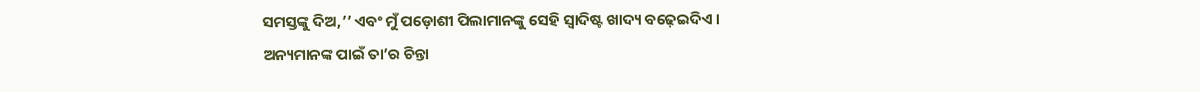ସମସ୍ତଙ୍କୁ ଦିଅ,’’ ଏବଂ ମୁଁ ପଡ଼ୋଶୀ ପିଲାମାନଙ୍କୁ ସେହି ସ୍ୱାଦିଷ୍ଟ ଖାଦ୍ୟ ବଢ଼େଇଦିଏ ।
ଅନ୍ୟମାନଙ୍କ ପାଇଁ ତା’ର ଚିନ୍ତା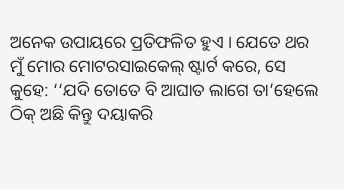ଅନେକ ଉପାୟରେ ପ୍ରତିଫଳିତ ହୁଏ । ଯେତେ ଥର ମୁଁ ମୋର ମୋଟରସାଇକେଲ୍ ଷ୍ଟାର୍ଟ କରେ, ସେ କୁହେ: ‘‘ଯଦି ତୋତେ ବି ଆଘାତ ଲାଗେ ତା’ହେଲେ ଠିକ୍ ଅଛି କିନ୍ତୁ ଦୟାକରି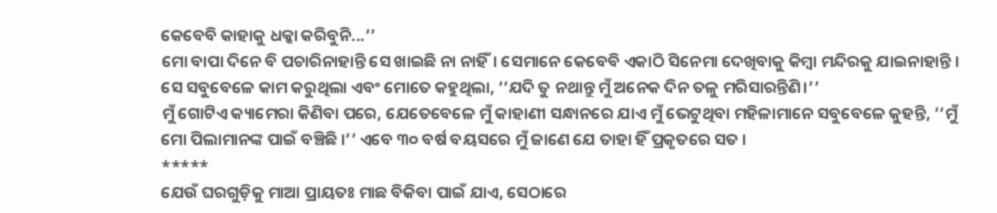କେବେବି କାହାକୁ ଧକ୍କା କରିବୁନି...’’
ମୋ ବାପା ଦିନେ ବି ପଚାରିନାହାନ୍ତି ସେ ଖାଇଛି ନା ନାହିଁ। ସେମାନେ କେବେବି ଏକାଠି ସିନେମା ଦେଖିବାକୁ କିମ୍ବା ମନ୍ଦିରକୁ ଯାଇନାହାନ୍ତି । ସେ ସବୁବେଳେ କାମ କରୁଥିଲା ଏବଂ ମୋତେ କହୁଥିଲା, ‘‘ଯଦି ତୁ ନଥାନ୍ତୁ ମୁଁ ଅନେକ ଦିନ ତଳୁ ମରିସାରନ୍ତିଣି।’’
ମୁଁ ଗୋଟିଏ କ୍ୟାମେରା କିଣିବା ପରେ, ଯେତେବେଳେ ମୁଁ କାହାଣୀ ସନ୍ଧାନରେ ଯାଏ ମୁଁ ଭେଟୁଥିବା ମହିଳାମାନେ ସବୁବେଳେ କୁହନ୍ତି, ‘‘ମୁଁ ମୋ ପିଲାମାନଙ୍କ ପାଇଁ ବଞ୍ଚିଛି ।’’ ଏବେ ୩୦ ବର୍ଷ ବୟସରେ ମୁଁ ଜାଣେ ଯେ ତାହା ହିଁ ପ୍ରକୃତରେ ସତ ।
*****
ଯେଉଁ ଘରଗୁଡ଼ିକୁ ମାଆ ପ୍ରାୟତଃ ମାଛ ବିକିବା ପାଇଁ ଯାଏ, ସେଠାରେ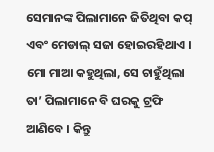ସେମାନଙ୍କ ପିଲାମାନେ ଜିତିଥିବା କପ୍ ଏବଂ ମେଡାଲ୍ ସଜା ହୋଇରହିଥାଏ । ମୋ ମାଆ କହୁଥିଲା, ସେ ଚାହୁଁଥିଲା ତା’ ପିଲାମାନେ ବି ଘରକୁ ଟ୍ରଫି ଆଣିବେ । କିନ୍ତୁ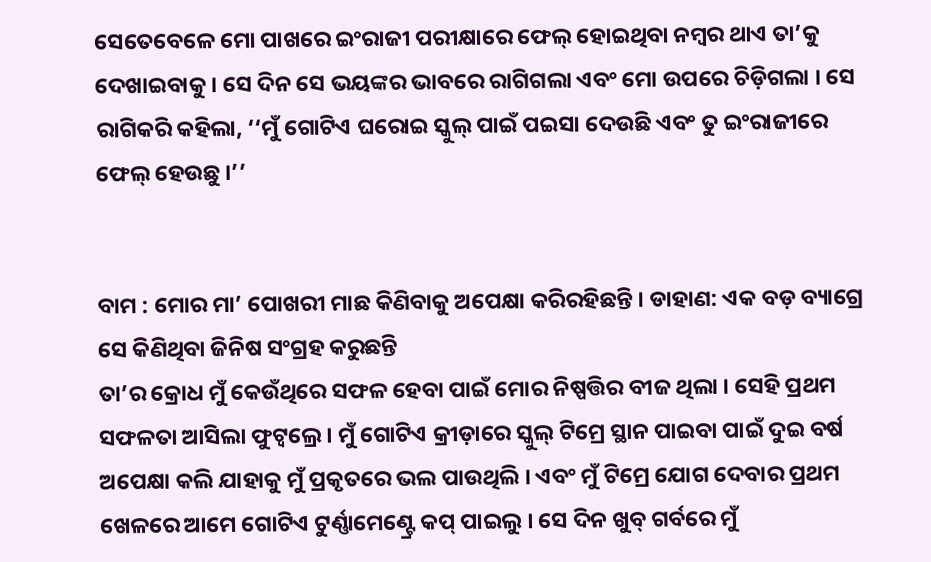ସେତେବେଳେ ମୋ ପାଖରେ ଇଂରାଜୀ ପରୀକ୍ଷାରେ ଫେଲ୍ ହୋଇଥିବା ନମ୍ବର ଥାଏ ତା’କୁ ଦେଖାଇବାକୁ । ସେ ଦିନ ସେ ଭୟଙ୍କର ଭାବରେ ରାଗିଗଲା ଏବଂ ମୋ ଉପରେ ଚିଡ଼ିଗଲା । ସେ ରାଗିକରି କହିଲା, ‘‘ମୁଁ ଗୋଟିଏ ଘରୋଇ ସ୍କୁଲ୍ ପାଇଁ ପଇସା ଦେଉଛି ଏବଂ ତୁ ଇଂରାଜୀରେ ଫେଲ୍ ହେଉଛୁ ।’’


ବାମ : ମୋର ମା’ ପୋଖରୀ ମାଛ କିଣିବାକୁ ଅପେକ୍ଷା କରିରହିଛନ୍ତି । ଡାହାଣ: ଏକ ବଡ଼ ବ୍ୟାଗ୍ରେ ସେ କିଣିଥିବା ଜିନିଷ ସଂଗ୍ରହ କରୁଛନ୍ତି
ତା’ର କ୍ରୋଧ ମୁଁ କେଉଁଥିରେ ସଫଳ ହେବା ପାଇଁ ମୋର ନିଷ୍ପତ୍ତିର ବୀଜ ଥିଲା । ସେହି ପ୍ରଥମ ସଫଳତା ଆସିଲା ଫୁଟ୍ବଲ୍ରେ । ମୁଁ ଗୋଟିଏ କ୍ରୀଡ଼ାରେ ସ୍କୁଲ୍ ଟିମ୍ରେ ସ୍ଥାନ ପାଇବା ପାଇଁ ଦୁଇ ବର୍ଷ ଅପେକ୍ଷା କଲି ଯାହାକୁ ମୁଁ ପ୍ରକୃତରେ ଭଲ ପାଉଥିଲି । ଏବଂ ମୁଁ ଟିମ୍ରେ ଯୋଗ ଦେବାର ପ୍ରଥମ ଖେଳରେ ଆମେ ଗୋଟିଏ ଟୁର୍ଣ୍ଣାମେଣ୍ଟ୍ରେ କପ୍ ପାଇଲୁ । ସେ ଦିନ ଖୁବ୍ ଗର୍ବରେ ମୁଁ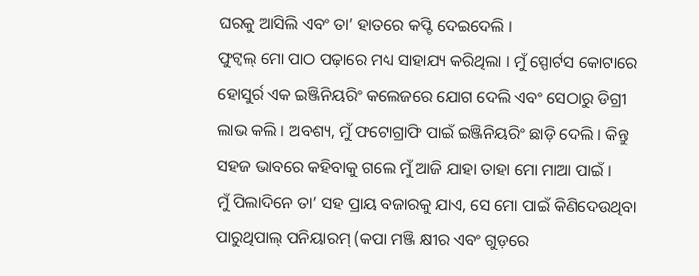ଘରକୁ ଆସିଲି ଏବଂ ତା’ ହାତରେ କପ୍ଟି ଦେଇଦେଲି ।
ଫୁଟ୍ବଲ୍ ମୋ ପାଠ ପଢ଼ାରେ ମଧ୍ୟ ସାହାଯ୍ୟ କରିଥିଲା । ମୁଁ ସ୍ପୋର୍ଟସ କୋଟାରେ ହୋସୁର୍ର ଏକ ଇଞ୍ଜିନିୟରିଂ କଲେଜରେ ଯୋଗ ଦେଲି ଏବଂ ସେଠାରୁ ଡିଗ୍ରୀ ଲାଭ କଲି । ଅବଶ୍ୟ, ମୁଁ ଫଟୋଗ୍ରାଫି ପାଇଁ ଇଞ୍ଜିନିୟରିଂ ଛାଡ଼ି ଦେଲି । କିନ୍ତୁ ସହଜ ଭାବରେ କହିବାକୁ ଗଲେ ମୁଁ ଆଜି ଯାହା ତାହା ମୋ ମାଆ ପାଇଁ ।
ମୁଁ ପିଲାଦିନେ ତା’ ସହ ପ୍ରାୟ ବଜାରକୁ ଯାଏ, ସେ ମୋ ପାଇଁ କିଣିଦେଉଥିବା ପାରୁଥିପାଲ୍ ପନିୟାରମ୍ (କପା ମଞ୍ଜି କ୍ଷୀର ଏବଂ ଗୁଡ଼ରେ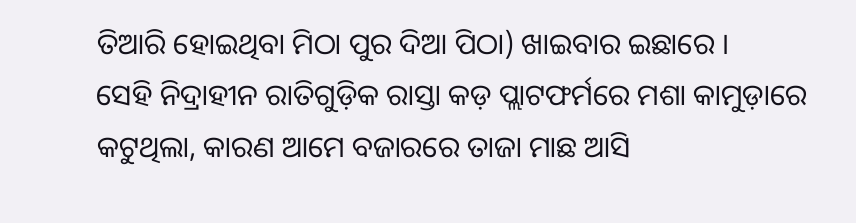ତିଆରି ହୋଇଥିବା ମିଠା ପୁର ଦିଆ ପିଠା) ଖାଇବାର ଇଛାରେ ।
ସେହି ନିଦ୍ରାହୀନ ରାତିଗୁଡ଼ିକ ରାସ୍ତା କଡ଼ ପ୍ଲାଟଫର୍ମରେ ମଶା କାମୁଡ଼ାରେ କଟୁଥିଲା, କାରଣ ଆମେ ବଜାରରେ ତାଜା ମାଛ ଆସି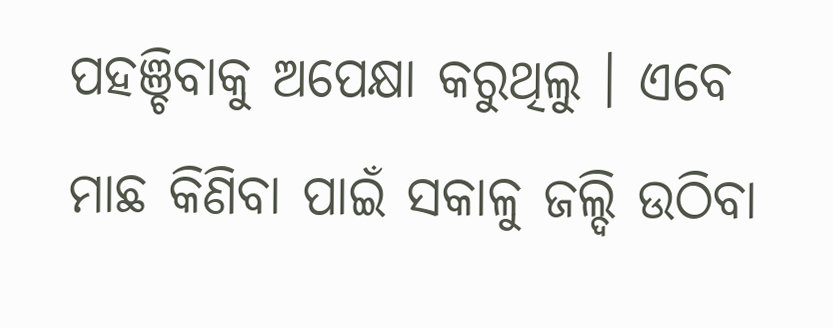ପହଞ୍ଚିବାକୁ ଅପେକ୍ଷା କରୁଥିଲୁ । ଏବେ ମାଛ କିଣିବା ପାଇଁ ସକାଳୁ ଜଲ୍ଦି ଉଠିବା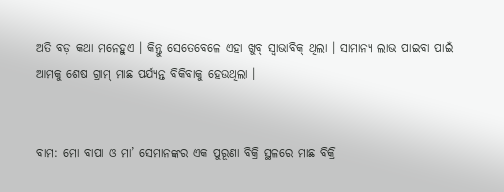ଅତି ବଡ଼ କଥା ମନେହୁଏ । କିନ୍ତୁ ସେତେବେଳେ ଏହା ଖୁବ୍ ସ୍ୱାଭାବିକ୍ ଥିଲା । ସାମାନ୍ୟ ଲାଭ ପାଇବା ପାଇଁ ଆମକୁ ଶେଷ ଗ୍ରାମ୍ ମାଛ ପର୍ଯ୍ୟନ୍ତ ବିକିବାକୁ ହେଉଥିଲା ।


ବାମ: ମୋ ବାପା ଓ ମା’ ସେମାନଙ୍କର ଏକ ପୁରୂଣା ବିକ୍ରି ସ୍ଥଳରେ ମାଛ ବିକ୍ରି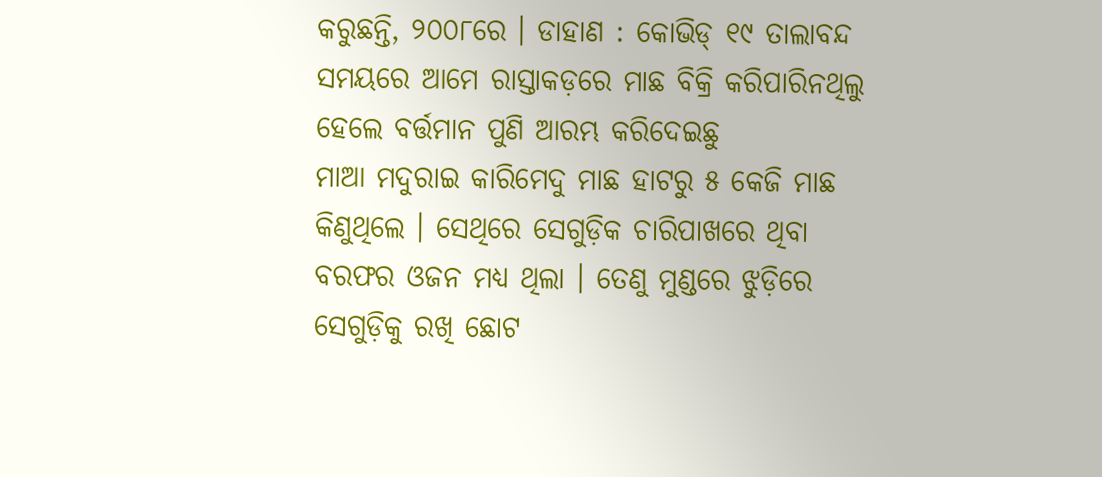କରୁଛନ୍ତି, ୨୦୦୮ରେ । ଡାହାଣ : କୋଭିଡ୍ ୧୯ ତାଲାବନ୍ଦ ସମୟରେ ଆମେ ରାସ୍ତାକଡ଼ରେ ମାଛ ବିକ୍ରି କରିପାରିନଥିଲୁ ହେଲେ ବର୍ତ୍ତମାନ ପୁଣି ଆରମ୍ଭ କରିଦେଇଛୁ
ମାଆ ମଦୁରାଇ କାରିମେଦୁ ମାଛ ହାଟରୁ ୫ କେଜି ମାଛ କିଣୁଥିଲେ । ସେଥିରେ ସେଗୁଡ଼ିକ ଚାରିପାଖରେ ଥିବା ବରଫର ଓଜନ ମଧ୍ୟ ଥିଲା । ତେଣୁ ମୁଣ୍ଡରେ ଝୁଡ଼ିରେ ସେଗୁଡ଼ିକୁ ରଖି ଛୋଟ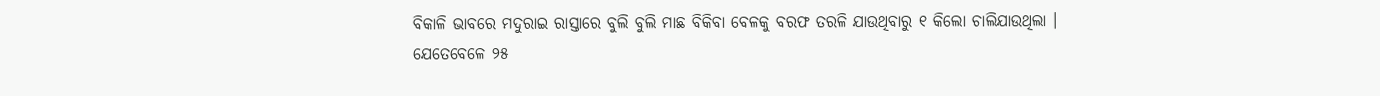ବିକାଳି ଭାବରେ ମଦୁରାଇ ରାସ୍ତାରେ ବୁଲି ବୁଲି ମାଛ ବିକିବା ବେଳକୁ ବରଫ ତରଳି ଯାଉଥିବାରୁ ୧ କିଲୋ ଚାଲିଯାଉଥିଲା ।
ଯେତେବେଳେ ୨୫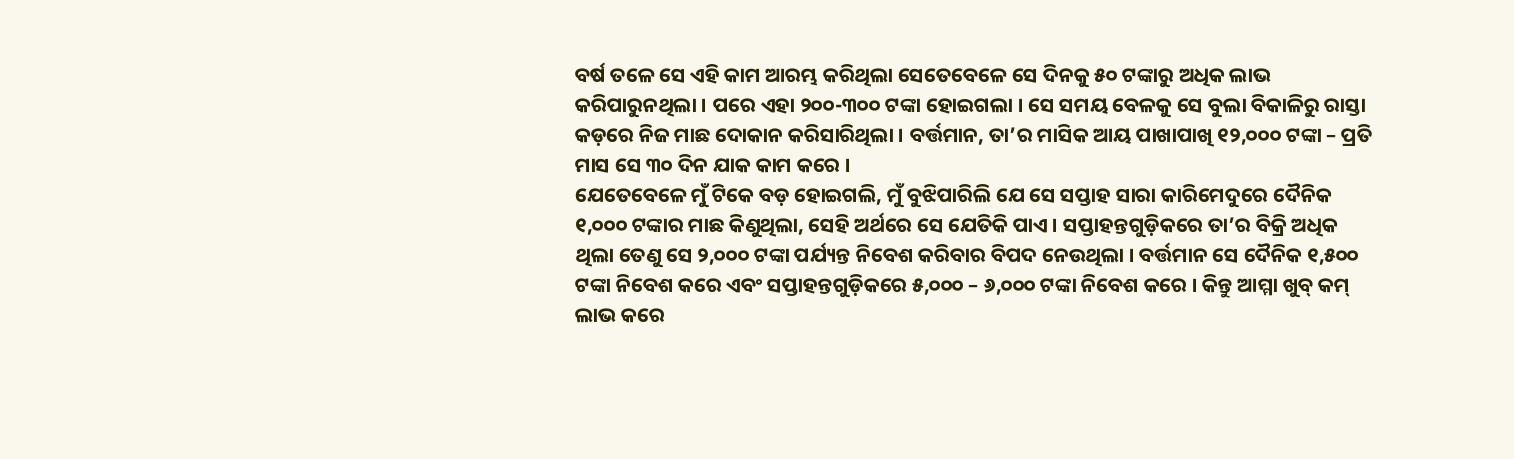ବର୍ଷ ତଳେ ସେ ଏହି କାମ ଆରମ୍ଭ କରିଥିଲା ସେତେବେଳେ ସେ ଦିନକୁ ୫୦ ଟଙ୍କାରୁ ଅଧିକ ଲାଭ କରିପାରୁନଥିଲା । ପରେ ଏହା ୨୦୦-୩୦୦ ଟଙ୍କା ହୋଇଗଲା । ସେ ସମୟ ବେଳକୁ ସେ ବୁଲା ବିକାଳିରୁ ରାସ୍ତା କଡ଼ରେ ନିଜ ମାଛ ଦୋକାନ କରିସାରିଥିଲା । ବର୍ତ୍ତମାନ, ତା’ର ମାସିକ ଆୟ ପାଖାପାଖି ୧୨,୦୦୦ ଟଙ୍କା – ପ୍ରତି ମାସ ସେ ୩୦ ଦିନ ଯାକ କାମ କରେ ।
ଯେତେବେଳେ ମୁଁ ଟିକେ ବଡ଼ ହୋଇଗଲି, ମୁଁ ବୁଝିପାରିଲି ଯେ ସେ ସପ୍ତାହ ସାରା କାରିମେଦୁରେ ଦୈନିକ ୧,୦୦୦ ଟଙ୍କାର ମାଛ କିଣୁଥିଲା, ସେହି ଅର୍ଥରେ ସେ ଯେତିକି ପାଏ । ସପ୍ତାହନ୍ତଗୁଡ଼ିକରେ ତା’ର ବିକ୍ରି ଅଧିକ ଥିଲା ତେଣୁ ସେ ୨,୦୦୦ ଟଙ୍କା ପର୍ଯ୍ୟନ୍ତ ନିବେଶ କରିବାର ବିପଦ ନେଉଥିଲା । ବର୍ତ୍ତମାନ ସେ ଦୈନିକ ୧,୫୦୦ ଟଙ୍କା ନିବେଶ କରେ ଏବଂ ସପ୍ତାହନ୍ତଗୁଡ଼ିକରେ ୫,୦୦୦ – ୬,୦୦୦ ଟଙ୍କା ନିବେଶ କରେ । କିନ୍ତୁ ଆମ୍ମା ଖୁବ୍ କମ୍ ଲାଭ କରେ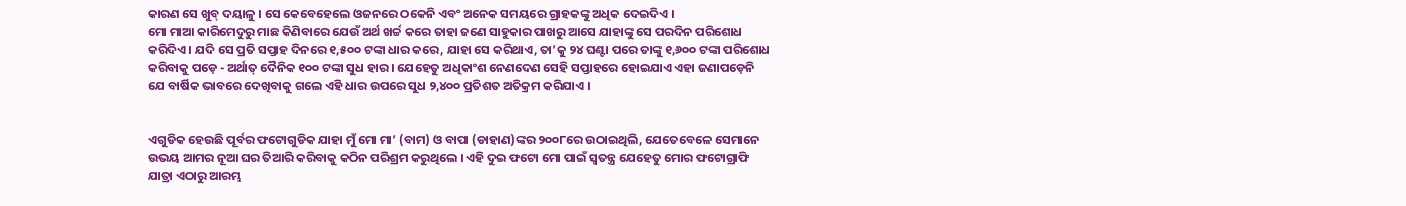କାରଣ ସେ ଖୁବ୍ ଦୟାଳୁ । ସେ କେବେହେଲେ ଓଜନରେ ଠକେନି ଏବଂ ଅନେକ ସମୟରେ ଗ୍ରାହକଙ୍କୁ ଅଧିକ ଦେଇଦିଏ ।
ମୋ ମାଆ କାରିମେଦୁରୁ ମାଛ କିଣିବାରେ ଯେଉଁ ଅର୍ଥ ଖର୍ଚ୍ଚ କରେ ତାହା ଜଣେ ସାହୁକାର ପାଖରୁ ଆସେ ଯାହାଙ୍କୁ ସେ ପରଦିନ ପରିଶୋଧ କରିଦିଏ । ଯଦି ସେ ପ୍ରତି ସପ୍ତାହ ଦିନରେ ୧,୫୦୦ ଟଙ୍କା ଧାର କରେ, ଯାହା ସେ କରିଥାଏ, ତା’କୁ ୨୪ ଘଣ୍ଟା ପରେ ତାଙ୍କୁ ୧,୬୦୦ ଟଙ୍କା ପରିଶୋଧ କରିବାକୁ ପଡ଼େ - ଅର୍ଥାତ୍ ଦୈନିକ ୧୦୦ ଟଙ୍କା ସୁଧ ହାର । ଯେହେତୁ ଅଧିକାଂଶ ନେଣଦେଣ ସେହି ସପ୍ତାହରେ ହୋଇଯାଏ ଏହା ଜଣାପଡ଼େନି ଯେ ବାର୍ଷିକ ଭାବରେ ଦେଖିବାକୁ ଗଲେ ଏହି ଧାର ଉପରେ ସୁଧ ୨,୪୦୦ ପ୍ରତିଶତ ଅତିକ୍ରମ କରିଯାଏ ।


ଏଗୁଡିକ ହେଉଛି ପୂର୍ବର ଫଟୋଗୁଡିକ ଯାହା ମୁଁ ମୋ ମା’ (ବାମ) ଓ ବାପା (ଡାହାଣ)ଙ୍କର ୨୦୦୮ରେ ଉଠାଇଥିଲି, ଯେତେବେଳେ ସେମାନେ ଉଭୟ ଆମର ନୂଆ ଘର ତିଆରି କରିବାକୁ କଠିନ ପରିଶ୍ରମ କରୁଥିଲେ । ଏହି ଦୁଇ ଫଟୋ ମୋ ପାଇଁ ସ୍ୱତନ୍ତ୍ର ଯେହେତୁ ମୋର ଫଟୋଗ୍ରାଫି ଯାତ୍ରା ଏଠାରୁ ଆରମ୍ଭ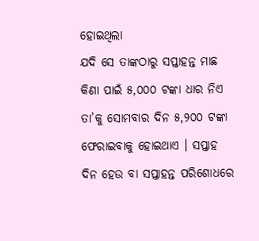ହୋଇଥିଲା
ଯଦି ସେ ତାଙ୍କଠାରୁ ସପ୍ତାହନ୍ତ ମାଛ କିଣା ପାଇଁ ୫,୦୦୦ ଟଙ୍କା ଧାର ନିଏ ତା’କୁ ସୋମବାର ଦିନ ୫,୨୦୦ ଟଙ୍କା ଫେରାଇବାକୁ ହୋଇଥାଏ । ସପ୍ତାହ ଦିନ ହେଉ ବା ସପ୍ତାହନ୍ତ ପରିଶୋଧରେ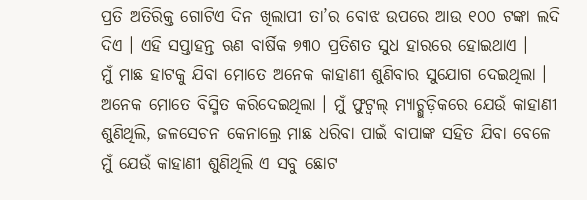ପ୍ରତି ଅତିରିକ୍ତ ଗୋଟିଏ ଦିନ ଖିଲାପୀ ତା’ର ବୋଝ ଉପରେ ଆଉ ୧୦୦ ଟଙ୍କା ଲଦି ଦିଏ । ଏହି ସପ୍ତାହନ୍ତ ଋଣ ବାର୍ଷିକ ୭୩୦ ପ୍ରତିଶତ ସୁଧ ହାରରେ ହୋଇଥାଏ ।
ମୁଁ ମାଛ ହାଟକୁ ଯିବା ମୋତେ ଅନେକ କାହାଣୀ ଶୁଣିବାର ସୁଯୋଗ ଦେଇଥିଲା । ଅନେକ ମୋତେ ବିସ୍ମିତ କରିଦେଇଥିଲା । ମୁଁ ଫୁଟ୍ବଲ୍ ମ୍ୟାଚ୍ଗୁଡ଼ିକରେ ଯେଉଁ କାହାଣୀ ଶୁଣିଥିଲି, ଜଳସେଚନ କେନାଲ୍ରେ ମାଛ ଧରିବା ପାଇଁ ବାପାଙ୍କ ସହିତ ଯିବା ବେଳେ ମୁଁ ଯେଉଁ କାହାଣୀ ଶୁଣିଥିଲି ଏ ସବୁ ଛୋଟ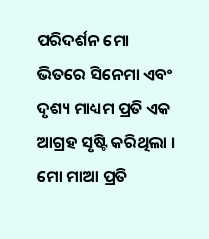ପରିଦର୍ଶନ ମୋ ଭିତରେ ସିନେମା ଏବଂ ଦୃଶ୍ୟ ମାଧ୍ୟମ ପ୍ରତି ଏକ ଆଗ୍ରହ ସୃଷ୍ଟି କରିଥିଲା । ମୋ ମାଆ ପ୍ରତି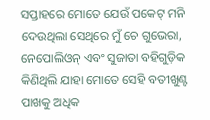ସପ୍ତାହରେ ମୋତେ ଯେଉଁ ପକେଟ୍ ମନି ଦେଉଥିଲା ସେଥିରେ ମୁଁ ଚେ ଗୁଭେରା, ନେପୋଲିଓନ୍ ଏବଂ ସୁଜାତା ବହିଗୁଡ଼ିକ କିଣିଥିଲି ଯାହା ମୋତେ ସେହି ବତୀଖୁଣ୍ଟ ପାଖକୁ ଅଧିକ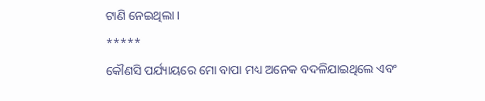ଟାଣି ନେଇଥିଲା ।
*****
କୌଣସି ପର୍ଯ୍ୟାୟରେ ମୋ ବାପା ମଧ୍ୟ ଅନେକ ବଦଳିଯାଇଥିଲେ ଏବଂ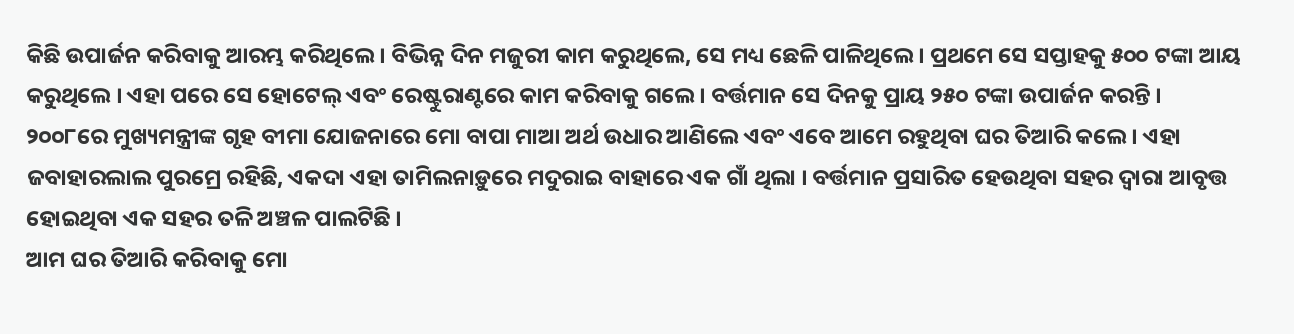କିଛି ଉପାର୍ଜନ କରିବାକୁ ଆରମ୍ଭ କରିଥିଲେ । ବିଭିନ୍ନ ଦିନ ମଜୁରୀ କାମ କରୁଥିଲେ, ସେ ମଧ୍ୟ ଛେଳି ପାଳିଥିଲେ । ପ୍ରଥମେ ସେ ସପ୍ତାହକୁ ୫୦୦ ଟଙ୍କା ଆୟ କରୁଥିଲେ । ଏହା ପରେ ସେ ହୋଟେଲ୍ ଏବଂ ରେଷ୍ଟୁରାଣ୍ଟରେ କାମ କରିବାକୁ ଗଲେ । ବର୍ତ୍ତମାନ ସେ ଦିନକୁ ପ୍ରାୟ ୨୫୦ ଟଙ୍କା ଉପାର୍ଜନ କରନ୍ତି । ୨୦୦୮ରେ ମୁଖ୍ୟମନ୍ତ୍ରୀଙ୍କ ଗୃହ ବୀମା ଯୋଜନାରେ ମୋ ବାପା ମାଆ ଅର୍ଥ ଉଧାର ଆଣିଲେ ଏବଂ ଏବେ ଆମେ ରହୁଥିବା ଘର ତିଆରି କଲେ । ଏହା ଜବାହାରଲାଲ ପୁରମ୍ରେ ରହିଛି, ଏକଦା ଏହା ତାମିଲନାଡ଼ୁରେ ମଦୁରାଇ ବାହାରେ ଏକ ଗାଁ ଥିଲା । ବର୍ତ୍ତମାନ ପ୍ରସାରିତ ହେଉଥିବା ସହର ଦ୍ୱାରା ଆବୃତ୍ତ ହୋଇଥିବା ଏକ ସହର ତଳି ଅଞ୍ଚଳ ପାଲଟିଛି ।
ଆମ ଘର ତିଆରି କରିବାକୁ ମୋ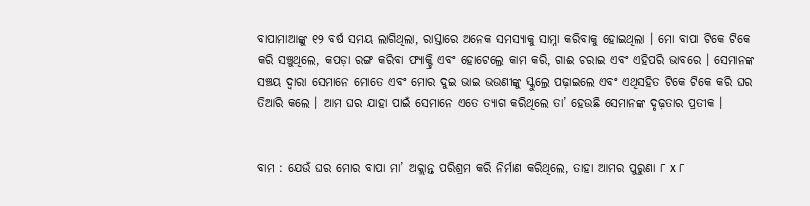ବାପାମାଆଙ୍କୁ ୧୨ ବର୍ଷ ସମୟ ଲାଗିଥିଲା, ରାସ୍ତାରେ ଅନେକ ସମସ୍ୟାକୁ ସାମ୍ନା କରିବାକୁ ହୋଇଥିଲା । ମୋ ବାପା ଟିକେ ଟିକେ କରି ସଞ୍ଚୁଥିଲେ, କପଡ଼ା ରଙ୍ଗ କରିବା ଫ୍ୟାକ୍ଟ୍ରି ଏବଂ ହୋଟେଲ୍ରେ କାମ କରି, ଗାଈ ଚରାଇ ଏବଂ ଏହିପରି ଭାବରେ । ସେମାନଙ୍କ ସଞ୍ଚୟ ଦ୍ୱାରା ସେମାନେ ମୋତେ ଏବଂ ମୋର ଦୁଇ ଭାଇ ଭଉଣୀଙ୍କୁ ସ୍କୁଲ୍ରେ ପଢ଼ାଇଲେ ଏବଂ ଏଥିସହିତ ଟିକେ ଟିକେ କରି ଘର ତିଆରି କଲେ । ଆମ ଘର ଯାହା ପାଇଁ ସେମାନେ ଏତେ ତ୍ୟାଗ କରିଥିଲେ ତା’ ହେଉଛି ସେମାନଙ୍କ ଦୃଢ଼ତାର ପ୍ରତୀକ ।


ବାମ : ଯେଉଁ ଘର ମୋର ବାପା ମା’ ଅକ୍ଲାନ୍ତ ପରିଶ୍ରମ କରି ନିର୍ମାଣ କରିଥିଲେ, ତାହା ଆମର ପୁରୁଣା ୮ x ୮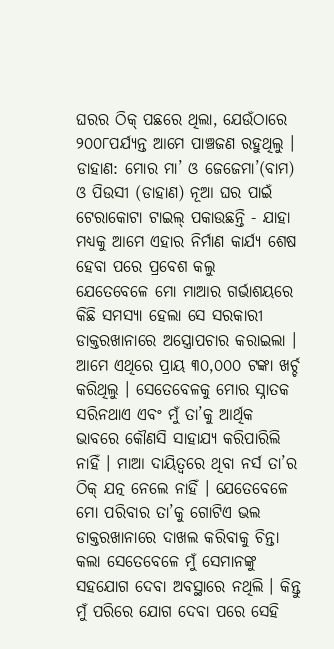ଘରର ଠିକ୍ ପଛରେ ଥିଲା, ଯେଉଁଠାରେ ୨୦୦୮ପର୍ଯ୍ୟନ୍ତ ଆମେ ପାଞ୍ଚଜଣ ରହୁଥିଲୁ । ଡାହାଣ: ମୋର ମା’ ଓ ଜେଜେମା’(ବାମ) ଓ ପିଉସୀ (ଡାହାଣ) ନୂଆ ଘର ପାଇଁ ଟେରାକୋଟା ଟାଇଲ୍ ପକାଉଛନ୍ତି - ଯାହା ମଧ୍ୟକୁ ଆମେ ଏହାର ନିର୍ମାଣ କାର୍ଯ୍ୟ ଶେଷ ହେବା ପରେ ପ୍ରବେଶ କଲୁ
ଯେତେବେଳେ ମୋ ମାଆର ଗର୍ଭାଶୟରେ କିଛି ସମସ୍ୟା ହେଲା ସେ ସରକାରୀ ଡାକ୍ତରଖାନାରେ ଅସ୍ତ୍ରୋପଚାର କରାଇଲା । ଆମେ ଏଥିରେ ପ୍ରାୟ ୩୦,୦୦୦ ଟଙ୍କା ଖର୍ଚ୍ଚ କରିଥିଲୁ । ସେତେବେଳକୁ ମୋର ସ୍ନାତକ ସରିନଥାଏ ଏବଂ ମୁଁ ତା’କୁ ଆର୍ଥିକ ଭାବରେ କୌଣସି ସାହାଯ୍ୟ କରିପାରିଲି ନାହିଁ । ମାଆ ଦାୟିତ୍ୱରେ ଥିବା ନର୍ସ ତା’ର ଠିକ୍ ଯତ୍ନ ନେଲେ ନାହିଁ । ଯେତେବେଳେ ମୋ ପରିବାର ତା’କୁ ଗୋଟିଏ ଭଲ ଡାକ୍ତରଖାନାରେ ଦାଖଲ କରିବାକୁ ଚିନ୍ତା କଲା ସେତେବେଳେ ମୁଁ ସେମାନଙ୍କୁ ସହଯୋଗ ଦେବା ଅବସ୍ଥାରେ ନଥିଲି । କିନ୍ତୁ ମୁଁ ପରିରେ ଯୋଗ ଦେବା ପରେ ସେହି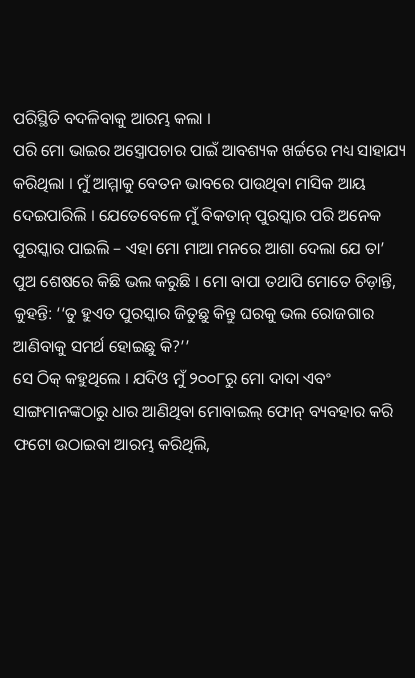ପରିସ୍ଥିତି ବଦଳିବାକୁ ଆରମ୍ଭ କଲା ।
ପରି ମୋ ଭାଇର ଅସ୍ତ୍ରୋପଚାର ପାଇଁ ଆବଶ୍ୟକ ଖର୍ଚ୍ଚରେ ମଧ୍ୟ ସାହାଯ୍ୟ କରିଥିଲା । ମୁଁ ଆମ୍ମାକୁ ବେତନ ଭାବରେ ପାଉଥିବା ମାସିକ ଆୟ ଦେଇପାରିଲି । ଯେତେବେଳେ ମୁଁ ବିକତାନ୍ ପୁରସ୍କାର ପରି ଅନେକ ପୁରସ୍କାର ପାଇଲି – ଏହା ମୋ ମାଆ ମନରେ ଆଶା ଦେଲା ଯେ ତା’ ପୁଅ ଶେଷରେ କିଛି ଭଲ କରୁଛି । ମୋ ବାପା ତଥାପି ମୋତେ ଚିଡ଼ାନ୍ତି, କୁହନ୍ତି: ‘‘ତୁ ହୁଏତ ପୁରସ୍କାର ଜିତୁଛୁ କିନ୍ତୁ ଘରକୁ ଭଲ ରୋଜଗାର ଆଣିବାକୁ ସମର୍ଥ ହୋଇଛୁ କି?’’
ସେ ଠିକ୍ କହୁଥିଲେ । ଯଦିଓ ମୁଁ ୨୦୦୮ରୁ ମୋ ଦାଦା ଏବଂ ସାଙ୍ଗମାନଙ୍କଠାରୁ ଧାର ଆଣିଥିବା ମୋବାଇଲ୍ ଫୋନ୍ ବ୍ୟବହାର କରି ଫଟୋ ଉଠାଇବା ଆରମ୍ଭ କରିଥିଲି,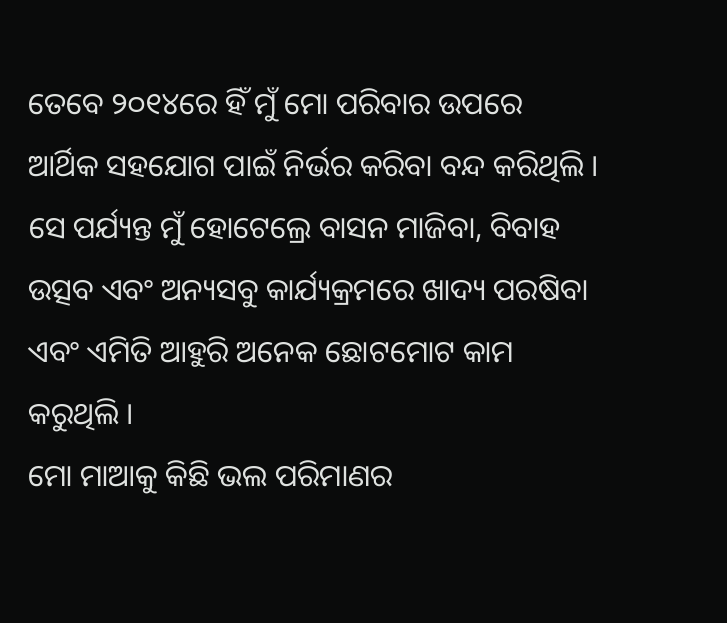ତେବେ ୨୦୧୪ରେ ହିଁ ମୁଁ ମୋ ପରିବାର ଉପରେ ଆର୍ଥିକ ସହଯୋଗ ପାଇଁ ନିର୍ଭର କରିବା ବନ୍ଦ କରିଥିଲି । ସେ ପର୍ଯ୍ୟନ୍ତ ମୁଁ ହୋଟେଲ୍ରେ ବାସନ ମାଜିବା, ବିବାହ ଉତ୍ସବ ଏବଂ ଅନ୍ୟସବୁ କାର୍ଯ୍ୟକ୍ରମରେ ଖାଦ୍ୟ ପରଷିବା ଏବଂ ଏମିତି ଆହୁରି ଅନେକ ଛୋଟମୋଟ କାମ କରୁଥିଲି ।
ମୋ ମାଆକୁ କିଛି ଭଲ ପରିମାଣର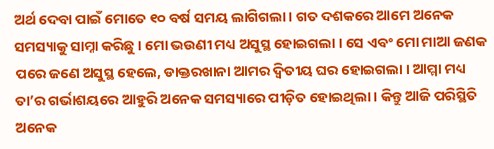ଅର୍ଥ ଦେବା ପାଇଁ ମୋତେ ୧୦ ବର୍ଷ ସମୟ ଲାଗିଗଲା । ଗତ ଦଶକରେ ଆମେ ଅନେକ ସମସ୍ୟାକୁ ସାମ୍ନା କରିଛୁ । ମୋ ଭଉଣୀ ମଧ୍ୟ ଅସୁସ୍ଥ ହୋଇଗଲା । ସେ ଏବଂ ମୋ ମାଆ ଜଣକ ପରେ ଜଣେ ଅସୁସ୍ଥ ହେଲେ, ଡାକ୍ତରଖାନା ଆମର ଦ୍ୱିତୀୟ ଘର ହୋଇଗଲା । ଆମ୍ମା ମଧ୍ୟ ତା’ର ଗର୍ଭାଶୟରେ ଆହୁରି ଅନେକ ସମସ୍ୟାରେ ପୀଡ଼ିତ ହୋଇଥିଲା । କିନ୍ତୁ ଆଜି ପରିସ୍ଥିତି ଅନେକ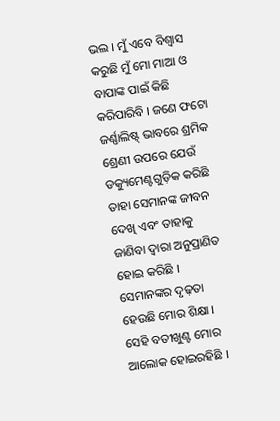ଭଲ । ମୁଁ ଏବେ ବିଶ୍ୱାସ କରୁଛି ମୁଁ ମୋ ମାଆ ଓ ବାପାଙ୍କ ପାଇଁ କିଛି କରିପାରିବି । ଜଣେ ଫଟୋ ଜର୍ଣ୍ଣାଲିଷ୍ଟ୍ ଭାବରେ ଶ୍ରମିକ ଶ୍ରେଣୀ ଉପରେ ଯେଉଁ ଡକ୍ୟୁମେଣ୍ଟଗୁଡ଼ିକ କରିଛି ତାହା ସେମାନଙ୍କ ଜୀବନ ଦେଖି ଏବଂ ତାହାକୁ ଜାଣିବା ଦ୍ୱାରା ଅନୁପ୍ରାଣିତ ହୋଇ କରିଛି । ସେମାନଙ୍କର ଦୃଢ଼ତା ହେଉଛି ମୋର ଶିକ୍ଷା । ସେହି ବତୀଖୁଣ୍ଟ ମୋର ଆଲୋକ ହୋଇରହିଛି ।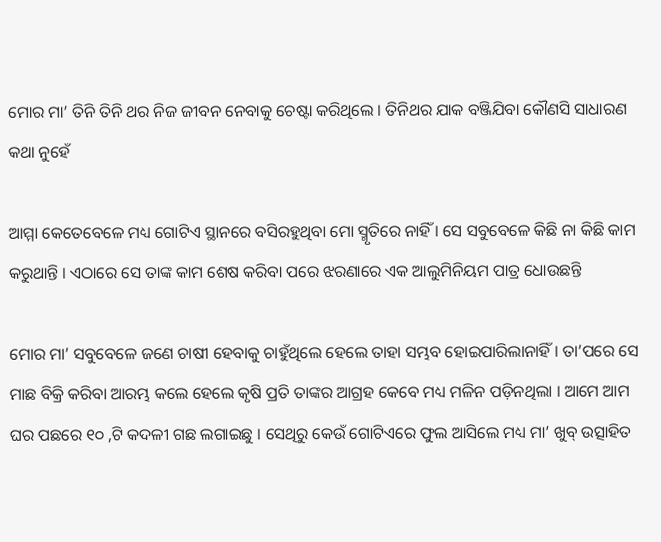ମୋର ମା’ ତିନି ତିନି ଥର ନିଜ ଜୀବନ ନେବାକୁ ଚେଷ୍ଟା କରିଥିଲେ । ତିନିଥର ଯାକ ବଞ୍ଜିଯିବା କୌଣସି ସାଧାରଣ କଥା ନୁହେଁ

ଆମ୍ମା କେତେବେଳେ ମଧ୍ୟ ଗୋଟିଏ ସ୍ଥାନରେ ବସିରହୁଥିବା ମୋ ସ୍ମୃତିରେ ନାହିଁ । ସେ ସବୁବେଳେ କିଛି ନା କିଛି କାମ କରୁଥାନ୍ତି । ଏଠାରେ ସେ ତାଙ୍କ କାମ ଶେଷ କରିବା ପରେ ଝରଣାରେ ଏକ ଆଲୁମିନିୟମ ପାତ୍ର ଧୋଉଛନ୍ତି

ମୋର ମା’ ସବୁବେଳେ ଜଣେ ଚାଷୀ ହେବାକୁ ଚାହୁଁଥିଲେ ହେଲେ ତାହା ସମ୍ଭବ ହୋଇପାରିଲାନାହିଁ । ତା’ପରେ ସେ ମାଛ ବିକ୍ରି କରିବା ଆରମ୍ଭ କଲେ ହେଲେ କୃଷି ପ୍ରତି ତାଙ୍କର ଆଗ୍ରହ କେବେ ମଧ୍ୟ ମଳିନ ପଡ଼ିନଥିଲା । ଆମେ ଆମ ଘର ପଛରେ ୧୦ ,ଟି କଦଳୀ ଗଛ ଲଗାଇଛୁ । ସେଥିରୁ କେଉଁ ଗୋଟିଏରେ ଫୁଲ ଆସିଲେ ମଧ୍ୟ ମା’ ଖୁବ୍ ଉତ୍ସାହିତ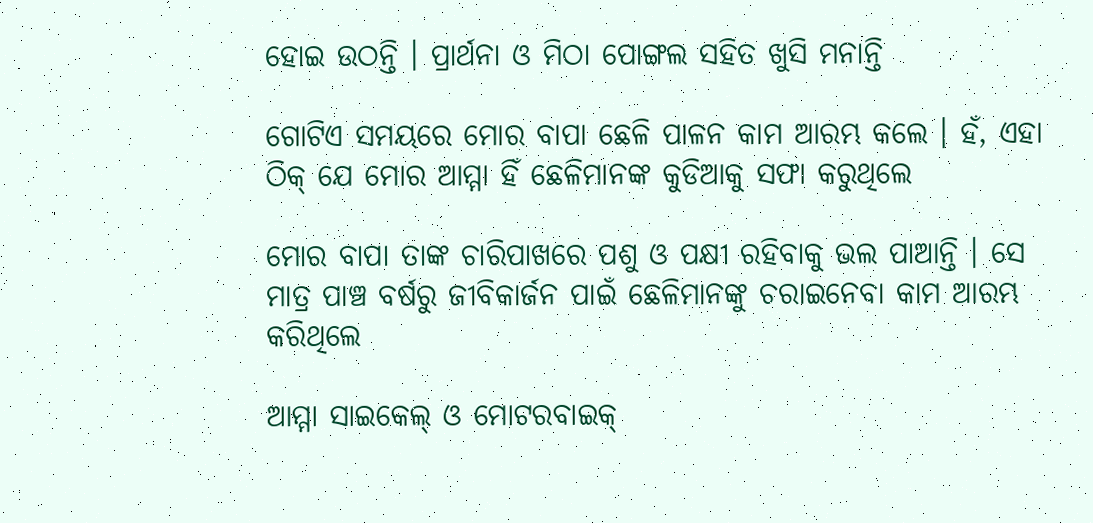ହୋଇ ଉଠନ୍ତି । ପ୍ରାର୍ଥନା ଓ ମିଠା ପୋଙ୍ଗଲ ସହିତ ଖୁସି ମନାନ୍ତି

ଗୋଟିଏ ସମୟରେ ମୋର ବାପା ଛେଳି ପାଳନ କାମ ଆରମ୍ଭ କଲେ । ହଁ, ଏହା ଠିକ୍ ଯେ ମୋର ଆମ୍ମା ହିଁ ଛେଳିମାନଙ୍କ କୁଡିଆକୁ ସଫା କରୁଥିଲେ

ମୋର ବାପା ତାଙ୍କ ଚାରିପାଖରେ ପଶୁ ଓ ପକ୍ଷୀ ରହିବାକୁ ଭଲ ପାଆନ୍ତି । ସେ ମାତ୍ର ପାଞ୍ଚ ବର୍ଷରୁ ଜୀବିକାର୍ଜନ ପାଇଁ ଛେଳିମାନଙ୍କୁ ଚରାଇନେବା କାମ ଆରମ୍ଭ କରିଥିଲେ

ଆମ୍ମା ସାଇକେଲ୍ ଓ ମୋଟରବାଇକ୍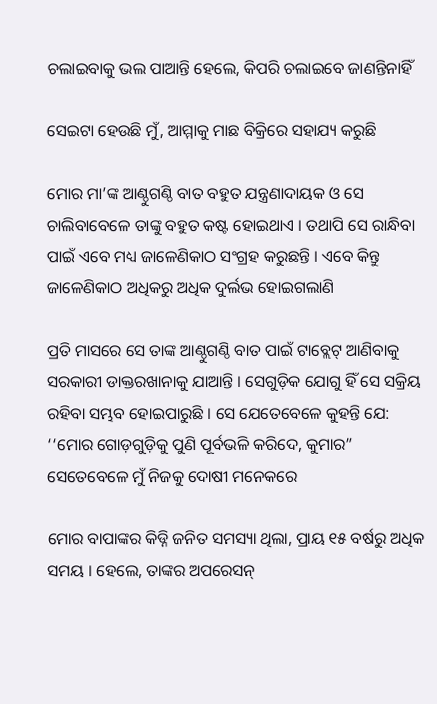ଚଲାଇବାକୁ ଭଲ ପାଆନ୍ତି ହେଲେ, କିପରି ଚଲାଇବେ ଜାଣନ୍ତିନାହିଁ

ସେଇଟା ହେଉଛି ମୁଁ, ଆମ୍ମାକୁ ମାଛ ବିକ୍ରିରେ ସହାଯ୍ୟ କରୁଛି

ମୋର ମା’ଙ୍କ ଆଣ୍ଠୁଗଣ୍ଠି ବାତ ବହୁତ ଯନ୍ତ୍ରଣାଦାୟକ ଓ ସେ ଚାଲିବାବେଳେ ତାଙ୍କୁ ବହୁତ କଷ୍ଟ ହୋଇଥାଏ । ତଥାପି ସେ ରାନ୍ଧିବା ପାଇଁ ଏବେ ମଧ୍ୟ ଜାଳେଣିକାଠ ସଂଗ୍ରହ କରୁଛନ୍ତି । ଏବେ କିନ୍ତୁ ଜାଳେଣିକାଠ ଅଧିକରୁ ଅଧିକ ଦୁର୍ଲଭ ହୋଇଗଲାଣି

ପ୍ରତି ମାସରେ ସେ ତାଙ୍କ ଆଣ୍ଠୁଗଣ୍ଠି ବାତ ପାଇଁ ଟାବ୍ଲେଟ୍ ଆଣିବାକୁ ସରକାରୀ ଡାକ୍ତରଖାନାକୁ ଯାଆନ୍ତି । ସେଗୁଡ଼ିକ ଯୋଗୁ ହିଁ ସେ ସକ୍ରିୟ ରହିବା ସମ୍ଭବ ହୋଇପାରୁଛି । ସେ ଯେତେବେଳେ କୁହନ୍ତି ଯେ: ‘‘ମୋର ଗୋଡ଼ଗୁଡ଼ିକୁ ପୁଣି ପୂର୍ବଭଳି କରିଦେ, କୁମାର” ସେତେବେଳେ ମୁଁ ନିଜକୁ ଦୋଷୀ ମନେକରେ

ମୋର ବାପାଙ୍କର କିଡ୍ନି ଜନିତ ସମସ୍ୟା ଥିଲା, ପ୍ରାୟ ୧୫ ବର୍ଷରୁ ଅଧିକ ସମୟ । ହେଲେ, ତାଙ୍କର ଅପରେସନ୍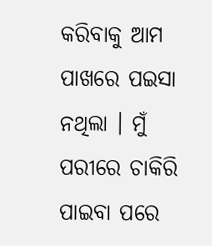କରିବାକୁ ଆମ ପାଖରେ ପଇସା ନଥିଲା । ମୁଁ ପରୀରେ ଚାକିରି ପାଇବା ପରେ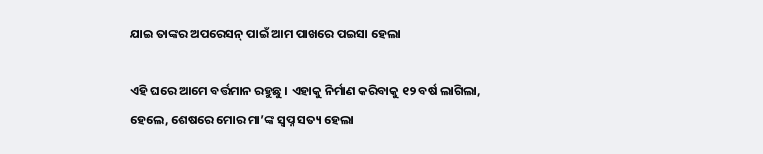ଯାଇ ତାଙ୍କର ଅପରେସନ୍ ପାଇଁ ଆମ ପାଖରେ ପଇସା ହେଲା

ଏହି ଘରେ ଆମେ ବର୍ତ୍ତମାନ ରହୁଛୁ । ଏହାକୁ ନିର୍ମାଣ କରିବାକୁ ୧୨ ବର୍ଷ ଲାଗିଲା, ହେଲେ, ଶେଷରେ ମୋର ମା’ଙ୍କ ସ୍ୱପ୍ନ ସତ୍ୟ ହେଲା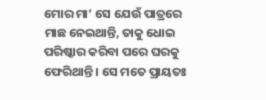ମୋର ମା’ ସେ ଯେଉଁ ପାତ୍ରରେ ମାଛ ନେଇଥାନ୍ତି, ତାକୁ ଧୋଇ ପରିଷ୍କାର କରିବା ପରେ ଘରକୁ ଫେରିଥାନ୍ତି । ସେ ମତେ ପ୍ରାୟତଃ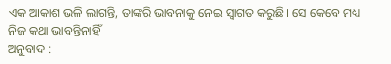ଏକ ଆକାଶ ଭଳି ଲାଗନ୍ତି, ତାଙ୍କରି ଭାବନାକୁ ନେଇ ସ୍ୱାଗତ କରୁଛି। ସେ କେବେ ମଧ୍ୟ ନିଜ କଥା ଭାବନ୍ତିନାହିଁ
ଅନୁବାଦ :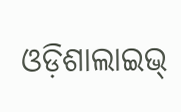ଓଡ଼ିଶାଲାଇଭ୍